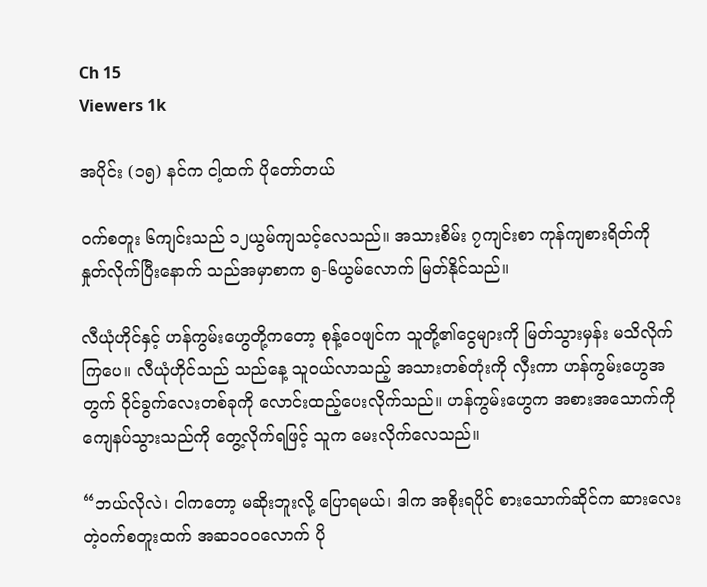Ch 15
Viewers 1k

အပိုင်း (၁၅) နင်က ငါ့ထက် ပိုတော်တယ်

ဝက်စတူး ၆ကျင်းသည် ၁၂ယွမ်ကျသင့်လေသည်။ အသားစိမ်း ၇ကျင်းစာ ကုန်ကျစားရိတ်ကို နှုတ်လိုက်ပြီးနောက် သည်အမှာစာက ၅-၆ယွမ်လောက် မြတ်နိုင်သည်။

လီယုံဟိုင်နှင့် ဟန်ကွမ်းဟွေတို့ကတော့ စုန့်ဝေဖျင်က သူတို့၏ငွေများကို မြတ်သွားမှန်း မသိလိုက်ကြပေ။ လီယုံဟိုင်သည် သည်နေ့ သူဝယ်လာသည့် အသားတစ်တုံးကို လှီးကာ ဟန်ကွမ်းဟွေအတွက် ဝိုင်ခွက်လေးတစ်ခုကို လောင်းထည့်ပေးလိုက်သည်။ ဟန်ကွမ်းဟွေက အစားအသောက်ကို ကျေနပ်သွားသည်ကို တွေ့လိုက်ရဖြင့် သူက မေးလိုက်လေသည်။

“ဘယ်လိုလဲ၊ ငါကတော့ မဆိုးဘူးလို့ ပြောရမယ်၊ ဒါက အစိုးရပိုင် စားသောက်ဆိုင်က ဆားလေးတဲ့ဝက်စတူးထက် အဆ၁၀၀လောက် ပို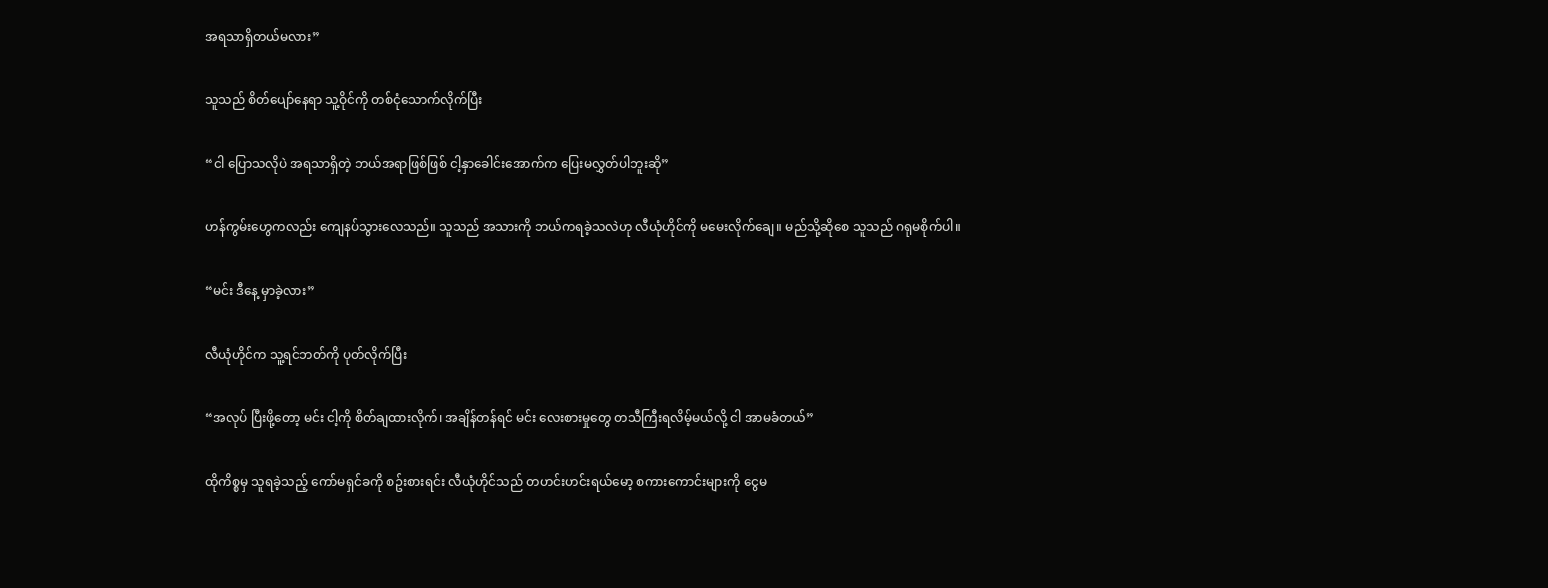အရသာရှိတယ်မလား”

သူသည် စိတ်ပျော်နေရာ သူ့ဝိုင်ကို တစ်ငုံသောက်လိုက်ပြီး

“ငါ ပြောသလိုပဲ အရသာရှိတဲ့ ဘယ်အရာဖြစ်ဖြစ် ငါ့နှာခေါင်းအောက်က ပြေးမလွှတ်ပါဘူးဆို”

ဟန်ကွမ်းဟွေကလည်း ကျေနပ်သွားလေသည်။ သူသည် အသားကို ဘယ်ကရခဲ့သလဲဟု လီယုံဟိုင်ကို မမေးလိုက်ချေ။ မည်သို့ဆိုစေ သူသည် ဂရုမစိုက်ပါ။

“မင်း ဒီနေ့ မှာခဲ့လား”

လီယုံဟိုင်က သူ့ရင်ဘတ်ကို ပုတ်လိုက်ပြီး

“အလုပ် ပြီးဖို့တော့ မင်း ငါ့ကို စိတ်ချထားလိုက်၊ အချိန်တန်ရင် မင်း လေးစားမှုတွေ တသီကြီးရလိမ့်မယ်လို့ ငါ အာမခံတယ်”

ထိုကိစ္စမှ သူရခဲ့သည့် ကော်မရှင်ခကို စဥ်းစားရင်း လီယုံဟိုင်သည် တဟင်းဟင်းရယ်မော့ စကားကောင်းများကို ငွေမ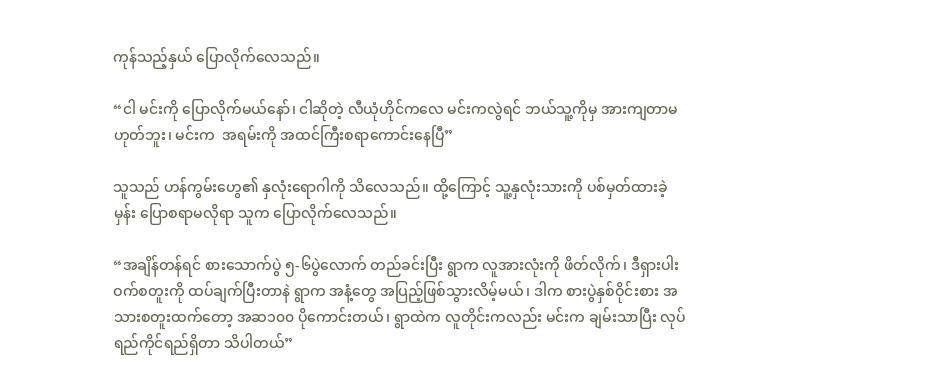ကုန်သည့်နှယ် ပြောလိုက်လေသည်။

“ငါ မင်းကို ပြောလိုက်မယ်နော်၊ ငါဆိုတဲ့ လီယုံဟိုင်ကလေ မင်းကလွဲရင် ဘယ်သူ့ကိုမှ အားကျတာမဟုတ်ဘူး၊ မင်းက  အရမ်းကို အထင်ကြီးစရာကောင်းနေပြီ”

သူသည် ဟန်ကွမ်းဟွေ၏ နှလုံးရောဂါကို သိလေသည်။ ထို့ကြောင့် သူ့နှလုံးသားကို ပစ်မှတ်ထားခဲ့မှန်း ပြောစရာမလိုရာ သူက ပြောလိုက်လေသည်။

“အချိန်တန်ရင် စားသောက်ပွဲ ၅-၆ပွဲလောက် တည်ခင်းပြီး ရွာက လူအားလုံးကို ဖိတ်လိုက်၊ ဒီရှားပါး ဝက်စတူးကို ထပ်ချက်ပြီးတာနဲ ရွာက အနံ့တွေ အပြည့်ဖြစ်သွားလိမ့်မယ်၊ ဒါက စားပွဲနှစ်ဝိုင်းစား အသားစတူးထက်တော့ အဆ၁၀၀ ပိုကောင်းတယ်၊ ရွာထဲက လူတိုင်းကလည်း မင်းက ချမ်းသာပြီး လုပ်ရည်ကိုင်ရည်ရှိတာ သိပါတယ်”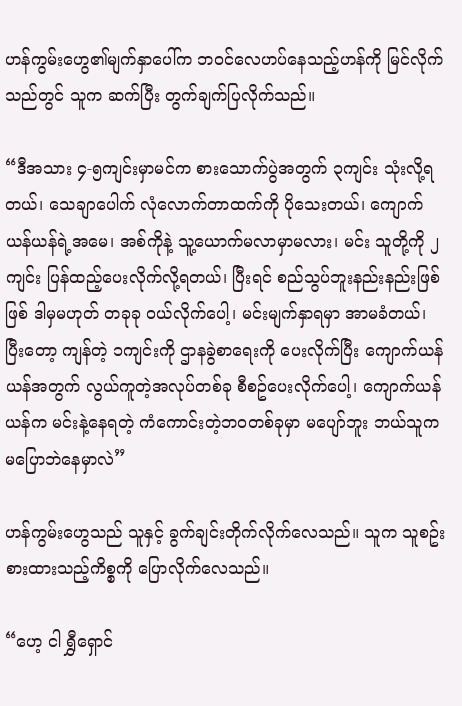ဟန်ကွမ်းဟွေ၏မျက်နှာပေါ်က ဘဝင်လေဟပ်နေသည့်ဟန်ကို မြင်လိုက်သည်တွင် သူက ဆက်ပြီး တွက်ချက်ပြလိုက်သည်။

“ဒီအသား ၄-၅ကျင်းမှာမင်က စားသောက်ပွဲအတွက် ၃ကျင်း သုံးလို့ရတယ်၊ သေချာပေါက် လုံလောက်တာထက်ကို ပိုသေးတယ်၊ ကျောက်ယန်ယန်ရဲ့အမေ၊ အစ်ကိုနဲ့ သူ့ယောက်မလာမှာမလား၊ မင်း သူတို့ကို ၂ကျင်း ပြန်ထည့်ပေးလိုက်လို့ရတယ်၊ ပြီးရင် စည်သွပ်ဘူးနည်းနည်းဖြစ်ဖြစ် ဒါမှမဟုတ် တခုခု ဝယ်လိုက်ပေါ့၊ မင်းမျက်နှာရမှာ အာမခံတယ်၊ ပြီးတော့ ကျန်တဲ့ ၁ကျင်းကို ဌာနခွဲစာရေးကို ပေးလိုက်ပြီး ကျောက်ယန်ယန်အတွက် လွယ်ကူတဲ့အလုပ်တစ်ခု စီစဥ်ပေးလိုက်ပေါ့၊ ကျောက်ယန်ယန်က မင်းနဲ့နေရတဲ့ ကံကောင်းတဲ့ဘဝတစ်ခုမှာ မပျော်ဘူး ဘယ်သူက မပြောဘဲနေမှာလဲ”

ဟန်ကွမ်းဟွေသည် သူနှင့် ခွက်ချင်းတိုက်လိုက်လေသည်။ သူက သူစဥ်းစားထားသည့်ကိစ္စကို ပြောလိုက်လေသည်။

“ဟေ့ ငါ ရွှီရှောင်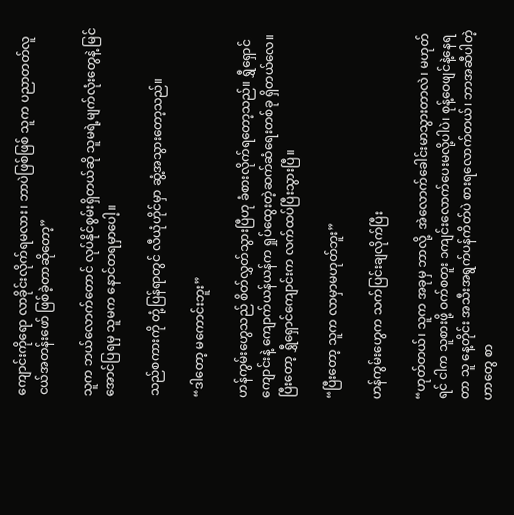ကျောင်းကိုရော လာခိုင်းလိုက်ရမလား၊ ဘာပဲဖြစ်ဖြစ် သူက ပညာတတ်လူငယ်အတန်းဖော် ဖြစ်ခဲ့တာဆိုတော့”

သူက ဘယ်လောက်တောင် လုပ်နိုင်စွမ်းရှိတယ်ဆို သူမရဲ့မျက်လုံးတွေနဲ့ မြင်အောင်ပြရမှ သူမက နောင်တရမှာပေါ့။

သည်စကားကို တုံ့ပြန်ရာတွင် လီယုံဟိုင်မှာ ဆွံ့အသွားတော့သည်။

“ဒါတော့ မကောင်းဘူး”

ဟန်ကွမ်းဟွေသည် စိတ်လွှတ်သွားပြီဟု ခံစားလိုက်ရတော့သည်။ ရွှီရှောင်ကျောင်းနဲ့ ကျောက်ယန်ယန်က ရှုပ်ထွေးတဲ့ဆက်ဆံရေးတစ်ခု ရှိတယ်လေ။ ပြီးတော့ ရွှီရှောင်ကျောင်းက လက်ထပ်ပြီးသွားပြီ။

“ပြီးတော့ သူက လာမှာမဟုတ်ဘူး”

ဟန်ကွမ်းဟွေက သက်ပြင်းချလိုက်ပြီး

“ဟုတ်တယ်၊ သူက အခုမှ ဘာလို့  အဲလောက်ခေါင်းမာသွားတာလဲ၊ မဟုတ်ရင် ငါက သူစားဖို့ ဝက်စတူး ၁ကျင်းလောက်ပေးမလို့ပါပဲ၊ စုန့်ဝေဖျင်နဲ့နေရတာ သူ နေ့တိုင်း အသီးအရွက်ပန်ကိတ်ပဲ စားရလောက်တယ်၊ ဘာအဆီပါတဲ့ဟာတွေ စာ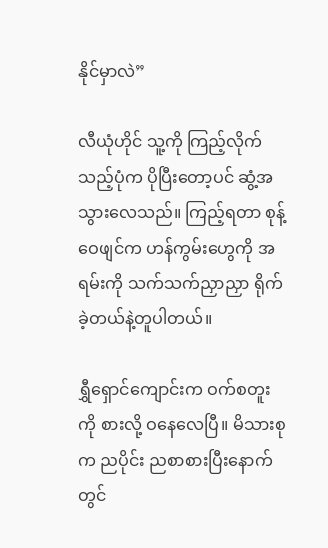နိုင်မှာလဲ”

လီယုံဟိုင် သူ့ကို ကြည့်လိုက်သည့်ပုံက ပိုပြီးတော့ပင် ဆွံ့အသွားလေသည်။ ကြည့်ရတာ စုန့်ဝေဖျင်က ဟန်ကွမ်းဟွေကို အရမ်းကို သက်သက်ညှာညှာ ရိုက်ခဲ့တယ်နဲ့တူပါတယ်။

ရွှီရှောင်ကျောင်းက ဝက်စတူးကို စားလို့ ဝနေလေပြီ။ မိသားစုက ညပိုင်း ညစာစားပြီးနောက်တွင်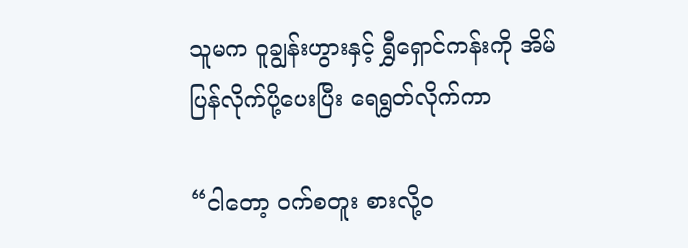သူမက ဝူချွန်းဟွားနှင့် ရွှီရှောင်ကန်းကို အိမ်ပြန်လိုက်ပို့ပေးပြီး ရေရွတ်လိုက်ကာ

“ငါတော့ ဝက်စတူး စားလို့ဝ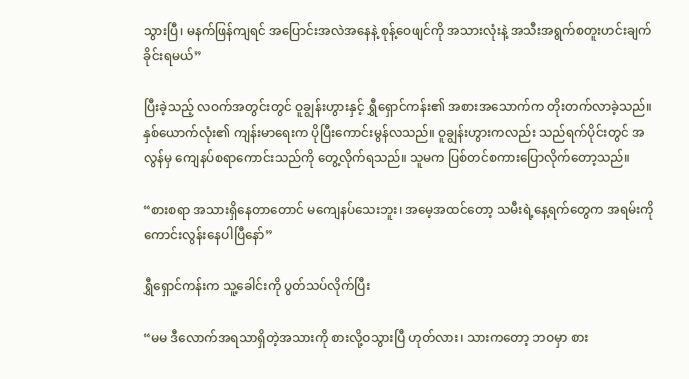သွားပြီ၊ မနက်ဖြန်ကျရင် အပြောင်းအလဲအနေနဲ့ စုန့်ဝေဖျင်ကို အသားလုံးနဲ့ အသီးအရွက်စတူးဟင်းချက်ခိုင်းရမယ်”

ပြီးခဲ့သည့် လဝက်အတွင်းတွင် ဝူချွန်းဟွားနှင့် ရွှီရှောင်ကန်း၏ အစားအသောက်က တိုးတက်လာခဲ့သည်။ နှစ်ယောက်လုံး၏ ကျန်းမာရေးက ပိုပြီးကောင်းမွန်လသည်။ ဝူချွန်းဟွားကလည်း သည်ရက်ပိုင်းတွင် အလွန်မှ ကျေနပ်စရာကောင်းသည်ကို တွေ့လိုက်ရသည်။ သူမက ပြစ်တင်စကားပြောလိုက်တော့သည်။

“စားစရာ အသားရှိနေတာတောင် မကျေနပ်သေးဘူး၊ အမေ့အထင်တော့ သမီးရဲ့နေ့ရက်တွေက အရမ်းကို ကောင်းလွန်းနေပါပြီနော်”

ရွှီရှောင်ကန်းက သူ့ခေါင်းကို ပွတ်သပ်လိုက်ပြီး

“မမ ဒီလောက်အရသာရှိတဲ့အသားကို စားလို့ဝသွားပြီ ဟုတ်လား၊ သားကတော့ ဘဝမှာ စား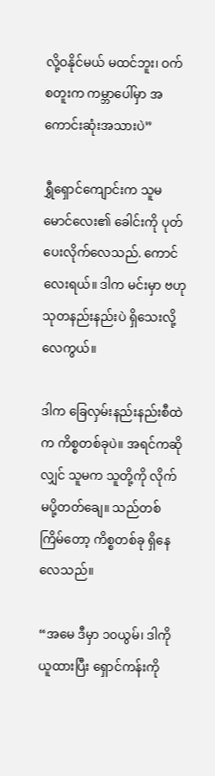လို့ဝနိုင်မယ် မထင်ဘူး၊ ဝက်စတူးက ကမ္ဘာပေါ်မှာ အကောင်းဆုံးအသားပဲ”

ရွှီရှောင်ကျောင်းက သူမမောင်လေး၏ ခေါင်းကို ပုတ်ပေးလိုက်လေသည်. ကောင်လေးရယ်။ ဒါက မင်းမှာ ဗဟုသုတနည်းနည်းပဲ ရှိသေးလို့လေကွယ်။

ဒါက ခြေလှမ်းနည်းနည်းစီထဲက ကိစ္စတစ်ခုပဲ။ အရင်ကဆိုလျှင် သူမက သူတို့ကို လိုက်မပို့တတ်ချေ။ သည်တစ်ကြိမ်တော့ ကိစ္စတစ်ခု ရှိနေလေသည်။

“အမေ ဒီမှာ ၁၀ယွမ်၊ ဒါကို ယူထားပြီး ရှောင်ကန်းကို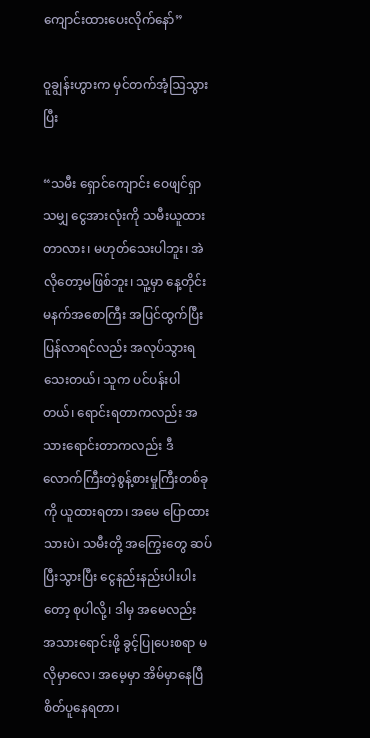ကျောင်းထားပေးလိုက်နော်”

ဝူချွန်းဟွားက မှင်တက်အံ့ဩသွားပြီး

“သမီး ရှောင်ကျောင်း ဝေဖျင်ရှာသမျှ ငွေအားလုံးကို သမီးယူထားတာလား၊ မဟုတ်သေးပါဘူး၊ အဲလိုတော့မဖြစ်ဘူး၊ သူ့မှာ နေ့တိုင်း မနက်အစောကြီး အပြင်ထွက်ပြီး ပြန်လာရင်လည်း အလုပ်သွားရသေးတယ်၊ သူက ပင်ပန်းပါတယ်၊ ရောင်းရတာကလည်း အသားရောင်းတာကလည်း ဒီလောက်ကြီးတဲ့စွန့်စားမှုကြီးတစ်ခုကို ယူထားရတာ၊ အမေ ပြောထားသားပဲ၊ သမီးတို့ အကြွေးတွေ ဆပ်ပြီးသွားပြီး ငွေနည်းနည်းပါးပါးတော့ စုပါလို့၊ ဒါမှ အမေလည်း အသားရောင်းဖို့ ခွင့်ပြုပေးစရာ မလိုမှာလေ၊ အမေ့မှာ အိမ်မှာနေပြီ စိတ်ပူနေရတာ၊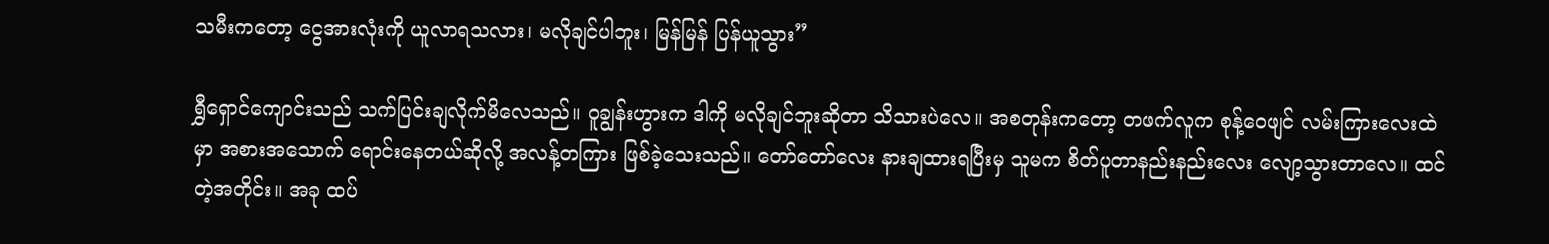သမီးကတော့ ငွေအားလုံးကို ယူလာရသလား၊ မလိုချင်ပါဘူး၊ မြန်မြန် ပြန်ယူသွား”

ရွှီရှောင်ကျောင်းသည် သက်ပြင်းချလိုက်မိလေသည်။ ဝူချွန်းဟွားက ဒါကို မလိုချင်ဘူးဆိုတာ သိသားပဲလေ။ အစတုန်းကတော့ တဖက်လူက စုန့်ဝေဖျင် လမ်းကြားလေးထဲမှာ အစားအသောက် ရောင်းနေတယ်ဆိုလို့ အလန့်တကြား ဖြစ်ခဲ့သေးသည်။ တော်တော်လေး နားချထားရပြီးမှ သူမက စိတ်ပူတာနည်းနည်းလေး လျော့သွားတာလေ။ ထင်တဲ့အတိုင်း။ အခု ထပ်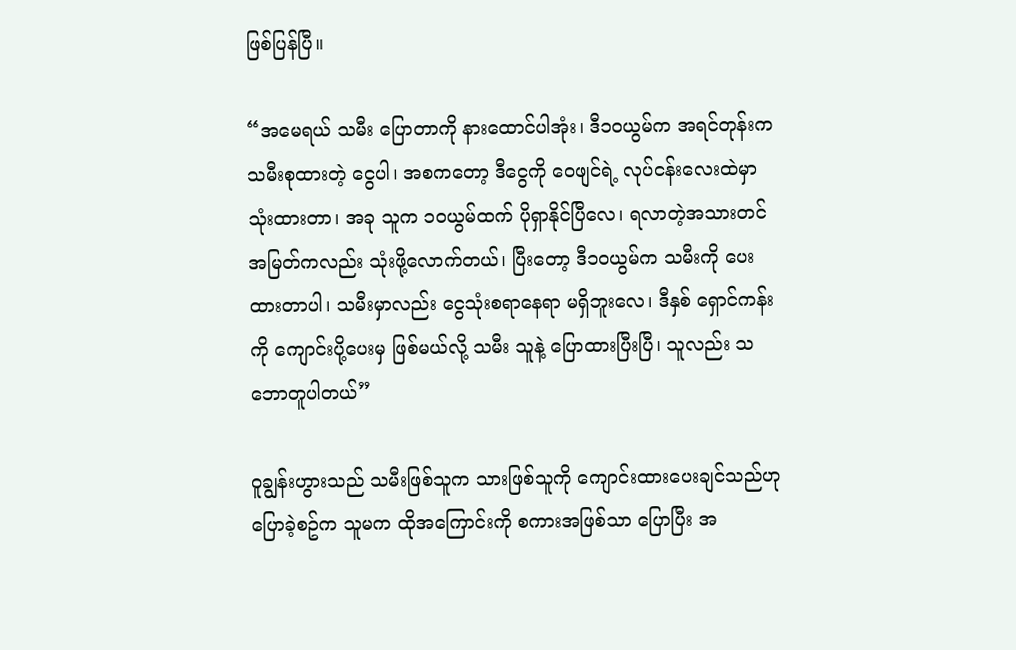ဖြစ်ပြန်ပြီ။

“အမေရယ် သမီး ပြောတာကို နားထောင်ပါအုံး၊ ဒီ၁၀ယွမ်က အရင်တုန်းက သမီးစုထားတဲ့ ငွေပါ၊ အစကတော့ ဒီငွေကို ဝေဖျင်ရဲ့ လုပ်ငန်းလေးထဲမှာ သုံးထားတာ၊ အခု သူက ၁၀ယွမ်ထက် ပိုရှာနိုင်ပြီလေ၊ ရလာတဲ့အသားတင်အမြတ်ကလည်း သုံးဖို့လောက်တယ်၊ ပြီးတော့ ဒီ၁၀ယွမ်က သမီးကို ပေးထားတာပါ၊ သမီးမှာလည်း ငွေသုံးစရာနေရာ မရှိဘူးလေ၊ ဒီနှစ် ရှောင်ကန်းကို ကျောင်းပို့ပေးမှ ဖြစ်မယ်လို့ သမီး သူနဲ့ ပြောထားပြီးပြီ၊ သူလည်း သဘောတူပါတယ်”

ဝူချွန်းဟွားသည် သမီးဖြစ်သူက သားဖြစ်သူကို ကျောင်းထားပေးချင်သည်ဟု ပြောခဲ့စဥ်က သူမက ထိုအကြောင်းကို စကားအဖြစ်သာ ပြောပြီး အ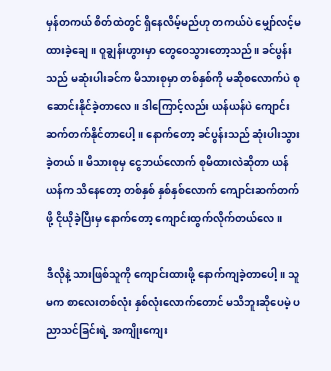မှန်တကယ် စိတ်ထဲတွင် ရှိနေလိမ့်မည်ဟု တကယ်ပဲ မျှော်လင့်မထားခဲ့ချေ။ ဝူချွန်းဟွားမှာ တွေဝေသွားတော့သည်။ ခင်ပွန်းသည် မဆုံးပါးခင်က မိသားစုမှာ တစ်နှစ်ကို မဆိုစလောက်ပဲ စုဆောင်းနိုင်ခဲ့တာလေ။ ဒါကြောင့်လည်း ယန်ယန်ပဲ ကျောင်း ဆက်တက်နိုင်တာပေါ့။ နောက်တော့ ခင်ပွန်းသည် ဆုံးပါးသွားခဲ့တယ်။ မိသားစုမှ ငွေဘယ်လောက် စုမိထားလဲဆိုတာ ယန်ယန်က သိနေတော့ တစ်နှစ် နှစ်နှစ်လောက် ကျောင်းဆက်တက်ဖို့ ငိုယိုခဲ့ပြီးမှ နောက်တော့ ကျောင်းထွက်လိုက်တယ်လေ။

ဒီလိုနဲ့ သားဖြစ်သူကို ကျောင်းထားဖို့ နောက်ကျခဲ့တာပေါ့။ သူမက စာလေးတစ်လုံး နှစ်လုံးလောက်တောင် မသိဘူးဆိုပေမဲ့ ပညာသင်ခြင်းရဲ့ အကျိုးကျေး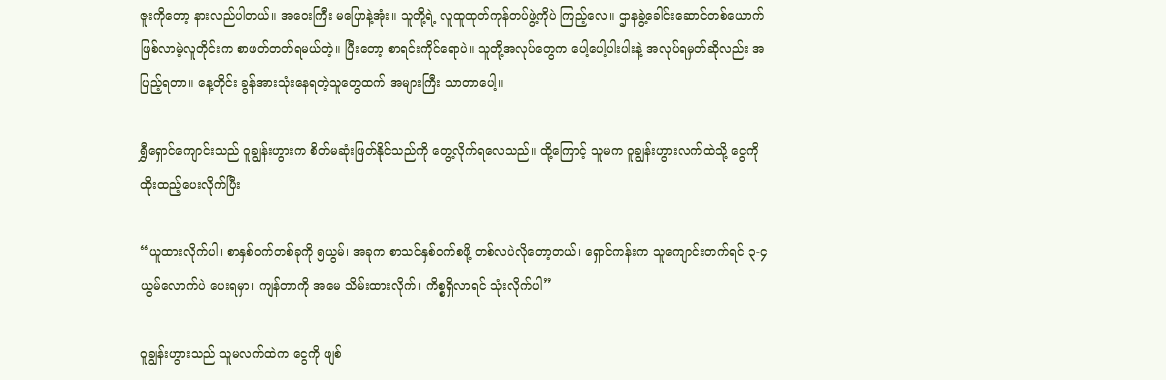ဇူးကိုတော့ နားလည်ပါတယ်။ အဝေးကြီး မပြောနဲ့အုံး။ သူတို့ရဲ့ လူထူထုတ်ကုန်တပ်ဖွဲ့ကိုပဲ ကြည့်လေ။ ဌာနခွဲ့ခေါင်းဆောင်တစ်ယောက် ဖြစ်လာမဲ့လူတိုင်းက စာဖတ်တတ်ရမယ်တဲ့။ ပြီးတော့ စာရင်းကိုင်ရောပဲ။ သူတို့အလုပ်တွေက ပေါ့ပေါ့ပါးပါးနဲ့ အလုပ်ရမှတ်ဆိုလည်း အပြည့်ရတာ။ နေ့တိုင်း ခွန်အားသုံးနေရတဲ့သူတွေထက် အများကြီး သာတာပေါ့။

ရွှီရှောင်ကျောင်းသည် ဝူချွန်းဟွားက စိတ်မဆုံးဖြတ်နိုင်သည်ကို တွေ့လိုက်ရလေသည်။ ထို့ကြောင့် သူမက ဝူချွန်းဟွားလက်ထဲသို့ ငွေကို ထိုးထည့်ပေးလိုက်ပြီး

“ယူထားလိုက်ပါ၊ စာနှစ်ဝက်တစ်ခုကို ၅ယွမ်၊ အခုက စာသင်နှစ်ဝက်စဖို့ တစ်လပဲလိုတော့တယ်၊ ရှောင်ကန်းက သူကျောင်းတက်ရင် ၃-၄ယွမ်လောက်ပဲ ပေးရမှာ၊ ကျန်တာကို အမေ သိမ်းထားလိုက်၊ ကိစ္စရှိလာရင် သုံးလိုက်ပါ”

ဝူချွန်းဟွားသည် သူမလက်ထဲက ငွေကို ဖျစ်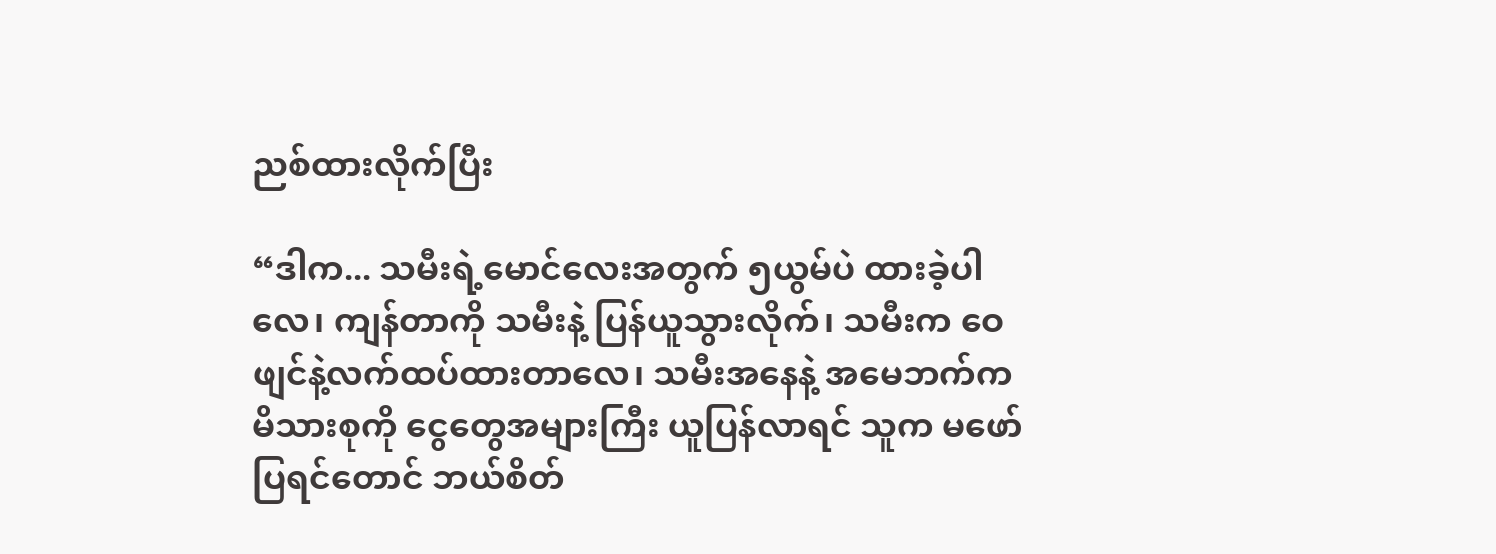ညစ်ထားလိုက်ပြီး

“ဒါက... သမီးရဲ့မောင်လေးအတွက် ၅ယွမ်ပဲ ထားခဲ့ပါလေ၊ ကျန်တာကို သမီးနဲ့ ပြန်ယူသွားလိုက်၊ သမီးက ဝေဖျင်နဲ့လက်ထပ်ထားတာလေ၊ သမီးအနေနဲ့ အမေဘက်က မိသားစုကို ငွေတွေအများကြီး ယူပြန်လာရင် သူက မဖော်ပြရင်တောင် ဘယ်စိတ်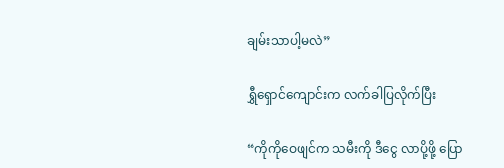ချမ်းသာပါ့မလဲ”

ရွှီရှောင်ကျောင်းက လက်ခါပြလိုက်ပြီး

“ကိုကိုဝေဖျင်က သမီးကို ဒီငွေ လာပို့ဖို့ ပြော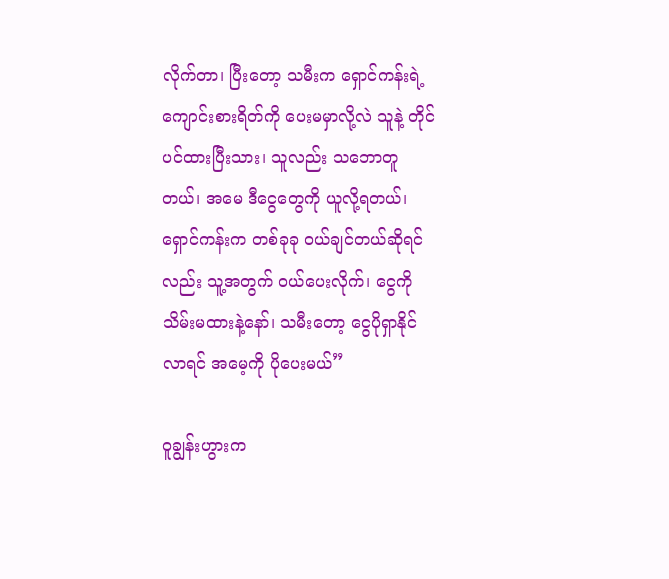လိုက်တာ၊ ပြီးတော့ သမီးက ရှောင်ကန်းရဲ့ ကျောင်းစားရိတ်ကို ပေးမမှာလို့လဲ သူနဲ့ တိုင်ပင်ထားပြီးသား၊ သူလည်း သဘောတူတယ်၊ အမေ ဒီငွေတွေကို ယူလို့ရတယ်၊ ရှောင်ကန်းက တစ်ခုခု ဝယ်ချင်တယ်ဆိုရင်လည်း သူ့အတွက် ဝယ်ပေးလိုက်၊ ငွေကို သိမ်းမထားနဲ့နော်၊ သမီးတော့ ငွေပိုရှာနိုင်လာရင် အမေ့ကို ပိုပေးမယ်”

ဝူချွန်းဟွားက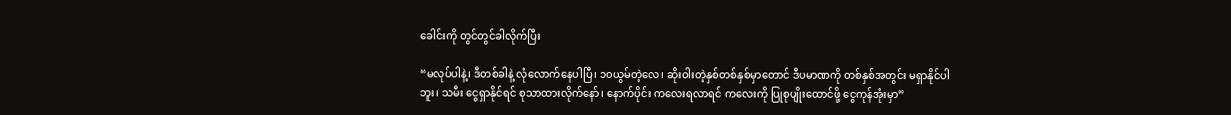ခေါင်းကို တွင်တွင်ခါလိုက်ပြီး

“မလုပ်ပါနဲ့၊ ဒီတစ်ခါနဲ့ လုံလောက်နေပါပြီ၊ ၁၀ယွမ်တဲ့လေ၊ ဆိုးဝါးတဲ့နှစ်တစ်နှစ်မှာတောင် ဒီပမာဏကို တစ်နှစ်အတွင်း မရှာနိုင်ပါဘူး၊ သမီး ငွေရှာနိုင်ရင် စုသာထားလိုက်နော်၊ နောက်ပိုင်း ကလေးရလာရင် ကလေးကို ပြုစုပျိုးထောင်ဖို့ ငွေကုန်အုံးမှာ”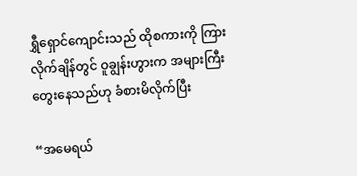ရွှီရှောင်ကျောင်းသည် ထိုစကားကို ကြားလိုက်ချိန်တွင် ဝူချွန်းဟွားက အများကြီးတွေးနေသည်ဟု ခံစားမိလိုက်ပြီး

“အမေရယ်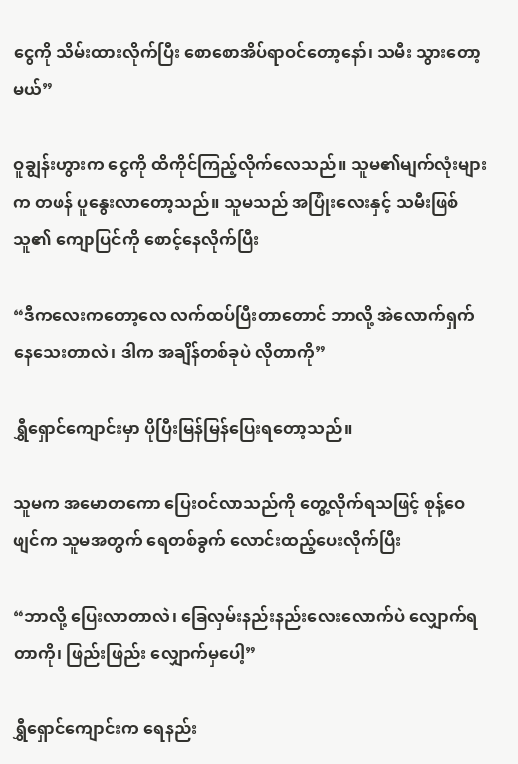ငွေကို သိမ်းထားလိုက်ပြီး စောစောအိပ်ရာဝင်တော့နော်၊ သမီး သွားတော့မယ်”

ဝူချွန်းဟွားက ငွေကို ထိကိုင်ကြည့်လိုက်လေသည်။ သူမ၏မျက်လုံးများက တဖန် ပူနွေးလာတော့သည်။ သူမသည် အပြုံးလေးနှင့် သမီးဖြစ်သူ၏ ကျောပြင်ကို စောင့်နေလိုက်ပြီး

“ဒီကလေးကတော့လေ လက်ထပ်ပြီးတာတောင် ဘာလို့ အဲလောက်ရှက်နေသေးတာလဲ၊ ဒါက အချိန်တစ်ခုပဲ လိုတာကို”

ရွှီရှောင်ကျောင်းမှာ ပိုပြီးမြန်မြန်ပြေးရတော့သည်။

သူမက အမောတကော ပြေးဝင်လာသည်ကို တွေ့လိုက်ရသဖြင့် စုန့်ဝေဖျင်က သူမအတွက် ရေတစ်ခွက် လောင်းထည့်ပေးလိုက်ပြီး

“ဘာလို့ ပြေးလာတာလဲ၊ ခြေလှမ်းနည်းနည်းလေးလောက်ပဲ လျှောက်ရတာကို၊ ဖြည်းဖြည်း လျှောက်မှပေါ့”

ရွှီရှောင်ကျောင်းက ရေနည်း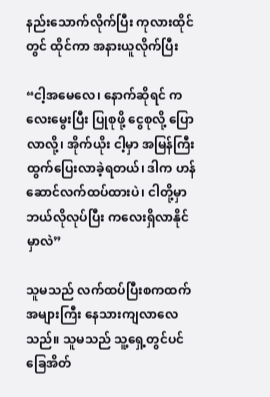နည်းသောက်လိုက်ပြီး ကုလားထိုင်တွင် ထိုင်ကာ အနားယူလိုက်ပြီး

“ငါ့အမေလေ၊ နောက်ဆိုရင် ကလေးမွေးပြီး ပြုစုဖို့ ငွေစုလို့ ပြောလာလို့၊ အိုက်ယိုး ငါ့မှာ အမြန်ကြီး ထွက်ပြေးလာခဲ့ရတယ်၊ ဒါက ဟန်ဆောင်လက်ထပ်ထားပဲ၊ ငါတို့မှာ ဘယ်လိုလုပ်ပြီး ကလေးရှိလာနိုင်မှာလဲ”

သူမသည် လက်ထပ်ပြီးစကထက် အများကြီး နေသားကျလာလေသည်။ သူမသည် သူ့ရှေ့တွင်ပင် ခြေအိတ်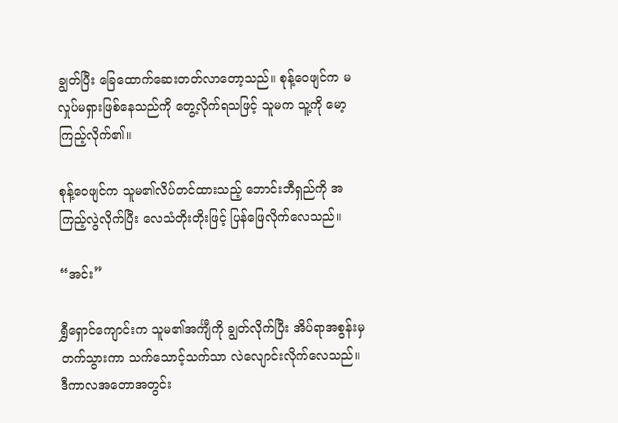ချွတ်ပြီး ခြေထောက်ဆေးတတ်လာတော့သည်။ စုန့်ဝေဖျင်က မလှုပ်မရှားဖြစ်နေသည်ကို တွေ့လိုက်ရသဖြင့် သူမက သူ့ကို မော့ကြည့်လိုက်၏။

စုန့်ဝေဖျင်က သူမ၏လိပ်တင်ထားသည့် ဘောင်းဘီရှည်ကို အကြည့်လွဲလိုက်ပြီး လေသံတိုးတိုးဖြင့် ပြန်ဖြေလိုက်လေသည်။

“အင်း”

ရွှီရှောင်ကျောင်းက သူမ၏အင်္ကျီကို ချွတ်လိုက်ပြီး အိပ်ရာအစွန်းမှ တက်သွားကာ သက်သောင့်သက်သာ လဲလျောင်းလိုက်လေသည်။ ဒီကာလအတောအတွင်း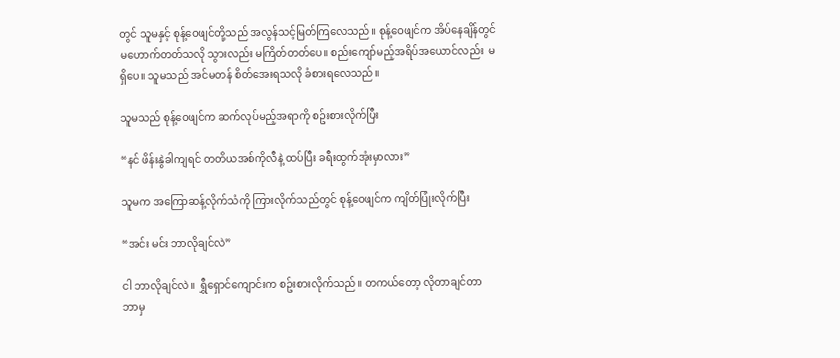တွင် သူမနှင့် စုန့်ဝေဖျင်တို့သည် အလွန်သင့်မြတ်ကြလေသည်။ စုန့်ဝေဖျင်က အိပ်နေချိန်တွင် မဟောက်တတ်သလို သွားလည်း မကြိတ်တတ်ပေ။ စည်းကျော်မည့်အရိပ်အယောင်လည်း  မရှိပေ။ သူမသည် အင်မတန် စိတ်အေးရသလို ခံစားရလေသည်။

သူမသည် စုန့်ဝေဖျင်က ဆက်လုပ်မည့်အရာကို စဥ်းစားလိုက်ပြီး

“နင် ဖိန်းနွဲခါကျရင် တတိယအစ်ကိုလီနဲ့ ထပ်ပြီး ခရီးထွက်အုံးမှာလား”

သူမက အကြောဆန့်လိုက်သံကို ကြားလိုက်သည်တွင် စုန့်ဝေဖျင်က ကျိတ်ပြုံးလိုက်ပြီး

“အင်း မင်း ဘာလိုချင်လဲ”

ငါ ဘာလိုချင်လဲ။ ရွှီရှောင်ကျောင်းက စဥ်းစားလိုက်သည်။ တကယ်တော့ လိုတာချင်တာ ဘာမှ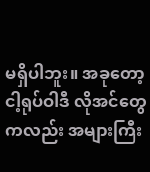မရှိပါဘူး။ အခုတော့ ငါ့ရုပ်ဝါဒီ လိုအင်တွေကလည်း အများကြီး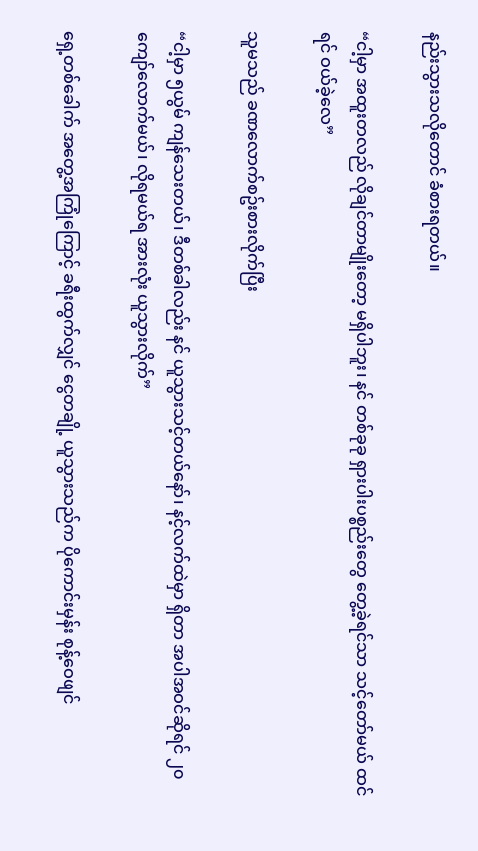နည်းသွားသလိုတောင် ခံစားရတယ်။

“ငါ့မှာ အထူးတလည် လိုချင်တာမျိုးတော့ မရှိပါဘူး၊ နင် တစ်ခုခု ရှားပါးပစ္စည်းတွေ တွေ့ခဲ့ရင်သာ သင့်တော်မယ် ထင်ရင် ဝယ်ခဲ့လေ”

သူမသည် ခဏလောက်စဥ်းစားလိုက်ပြီး

“ငါ့မှာ ၅ယွမ် ကျန်သေးတယ်၊ ဒီတစ်ခါလည်း နင် ယူသွားသင့်တယ်နော်၊ နင့်လက်ထဲမှာ ရှိတာ အပါအဝင်ဆိုရင် ၂၀ကျော်လောက်မယ်၊ လိုရမယ်ရ အားလုံး ယူသွားလိုက်”

ရှေ့တစ်ခေါက် အတွေ့အကြုံကြောင့် ခရီးထွက်လျှင် ငွေတချို့ ယူသွားသည်က ပိုကောင်းမှန်း စုန့်ဝေဖျင်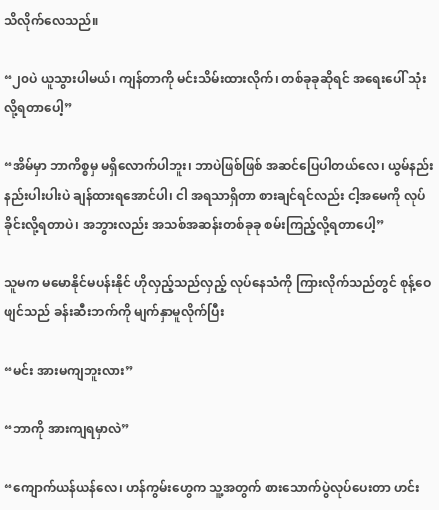သိလိုက်လေသည်။

“၂၀ပဲ ယူသွားပါမယ်၊ ကျန်တာကို မင်းသိမ်းထားလိုက်၊ တစ်ခုခုဆိုရင် အရေးပေါ် သုံးလို့ရတာပေါ့”

“အိမ်မှာ ဘာကိစ္စမှ မရှိလောက်ပါဘူး၊ ဘာပဲဖြစ်ဖြစ် အဆင်ပြေပါတယ်လေ၊ ယွမ်နည်းနည်းပါးပါးပဲ ချန်ထားရအောင်ပါ၊ ငါ အရသာရှိတာ စားချင်ရင်လည်း ငါ့အမေကို လုပ်ခိုင်းလို့ရတာပဲ၊ အဘွားလည်း အသစ်အဆန်းတစ်ခုခု စမ်းကြည့်လို့ရတာပေါ့”

သူမက မမောနိုင်မပန်းနိုင် ဟိုလှည့်သည်လှည့် လုပ်နေသံကို ကြားလိုက်သည်တွင် စုန့်ဝေဖျင်သည် ခန်းဆီးဘက်ကို မျက်နှာမူလိုက်ပြီး

“မင်း အားမကျဘူးလား”

“ဘာကို အားကျရမှာလဲ”

“ကျောက်ယန်ယန်လေ၊ ဟန်ကွမ်းဟွေက သူ့အတွက် စားသောက်ပွဲလုပ်ပေးတာ ဟင်း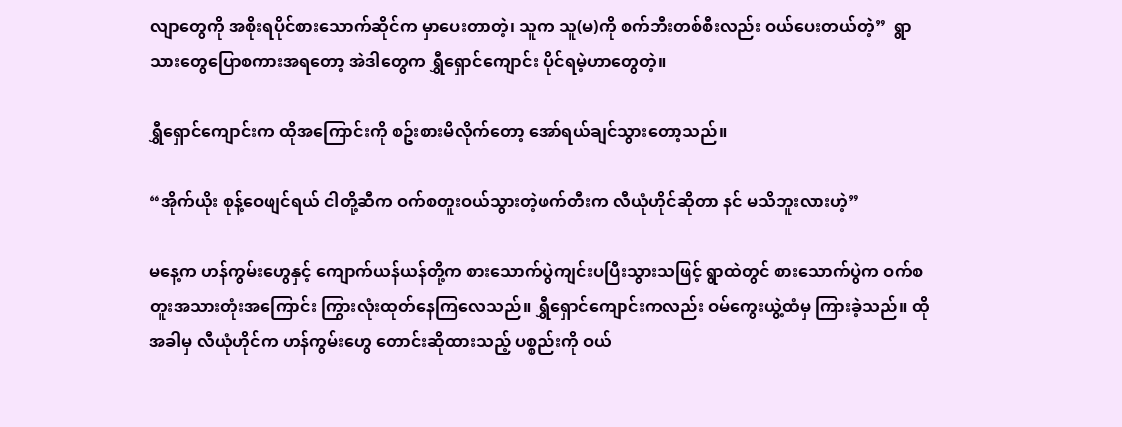လျာတွေကို အစိုးရပိုင်စားသောက်ဆိုင်က မှာပေးတာတဲ့၊ သူက သူ(မ)ကို စက်ဘီးတစ်စီးလည်း ဝယ်ပေးတယ်တဲ့”  ရွာသားတွေပြောစကားအရတော့ အဲဒါတွေက ရွှီရှောင်ကျောင်း ပိုင်ရမဲ့ဟာတွေတဲ့။

ရွှီရှောင်ကျောင်းက ထိုအကြောင်းကို စဥ်းစားမိလိုက်တော့ အော်ရယ်ချင်သွားတော့သည်။

“အိုက်ယိုး စုန့်ဝေဖျင်ရယ် ငါတို့ဆီက ဝက်စတူးဝယ်သွားတဲ့ဖက်တီးက လီယုံဟိုင်ဆိုတာ နင် မသိဘူးလားဟဲ့”

မနေ့က ဟန်ကွမ်းဟွေနှင့် ကျောက်ယန်ယန်တို့က စားသောက်ပွဲကျင်းပပြီးသွားသဖြင့် ရွာထဲတွင် စားသောက်ပွဲက ဝက်စတူးအသားတုံးအကြောင်း ကြွားလုံးထုတ်နေကြလေသည်။ ရွှီရှောင်ကျောင်းကလည်း ဝမ်ကွေးယွဲ့ထံမှ ကြားခဲ့သည်။ ထိုအခါမှ လီယုံဟိုင်က ဟန်ကွမ်းဟွေ တောင်းဆိုထားသည့် ပစ္စည်းကို ဝယ်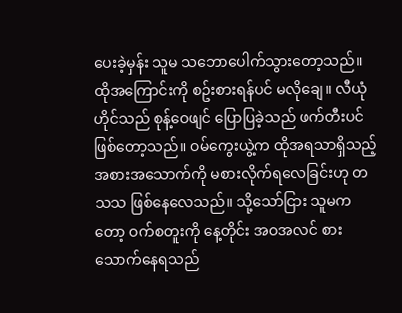ပေးခဲ့မှန်း သူမ သဘောပေါက်သွားတော့သည်။ ထိုအကြောင်းကို စဥ်းစားရန်ပင် မလိုချေ။ လီယုံဟိုင်သည် စုန့်ဝေဖျင် ပြောပြခဲ့သည် ဖက်တီးပင် ဖြစ်တော့သည်။ ဝမ်ကွေးယွဲ့က ထိုအရသာရှိသည့်အစားအသောက်ကို မစားလိုက်ရလေခြင်းဟု တသသ ဖြစ်နေလေသည်။ သို့သော်ငြား သူမကတော့ ဝက်စတူးကို နေ့တိုင်း အဝအလင် စားသောက်နေရသည်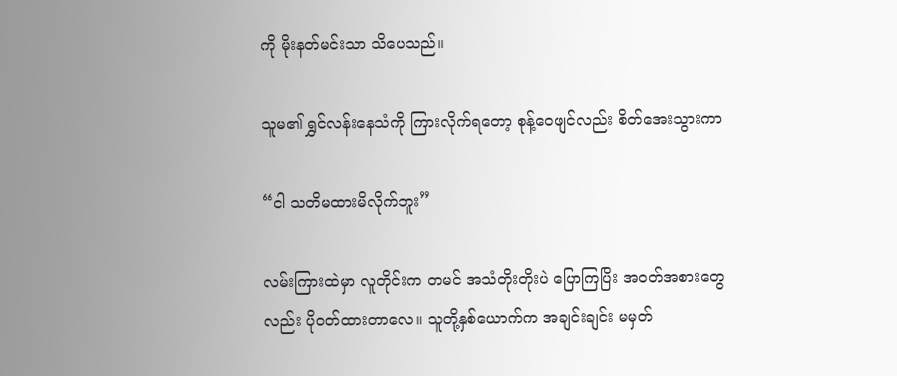ကို မိုးနတ်မင်းသာ သိပေသည်။

သူမ၏ ရွှင်လန်းနေသံကို ကြားလိုက်ရတော့ စုန့်ဝေဖျင်လည်း စိတ်အေးသွားကာ

“ငါ သတိမထားမိလိုက်ဘူး”

လမ်းကြားထဲမှာ လူတိုင်းက တမင် အသံတိုးတိုးပဲ ပြောကြပြိး အဝတ်အစားတွေလည်း ပိုဝတ်ထားတာလေ။ သူတို့နှစ်ယောက်က အချင်းချင်း မမှတ်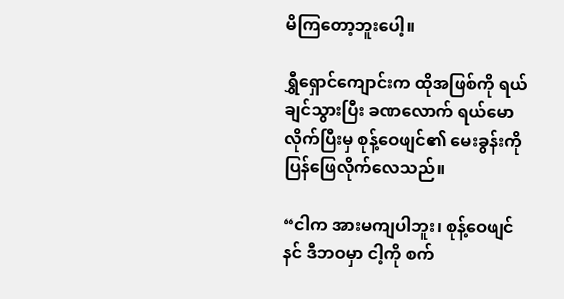မိကြတော့ဘူးပေါ့။

ရွှီရှောင်ကျောင်းက ထိုအဖြစ်ကို ရယ်ချင်သွားပြီး ခဏလောက် ရယ်မောလိုက်ပြီးမှ စုန့်ဝေဖျင်၏ မေးခွန်းကို ပြန်ဖြေလိုက်လေသည်။

“ငါက အားမကျပါဘူး၊ စုန့်ဝေဖျင် နင် ဒီဘဝမှာ ငါ့ကို စက်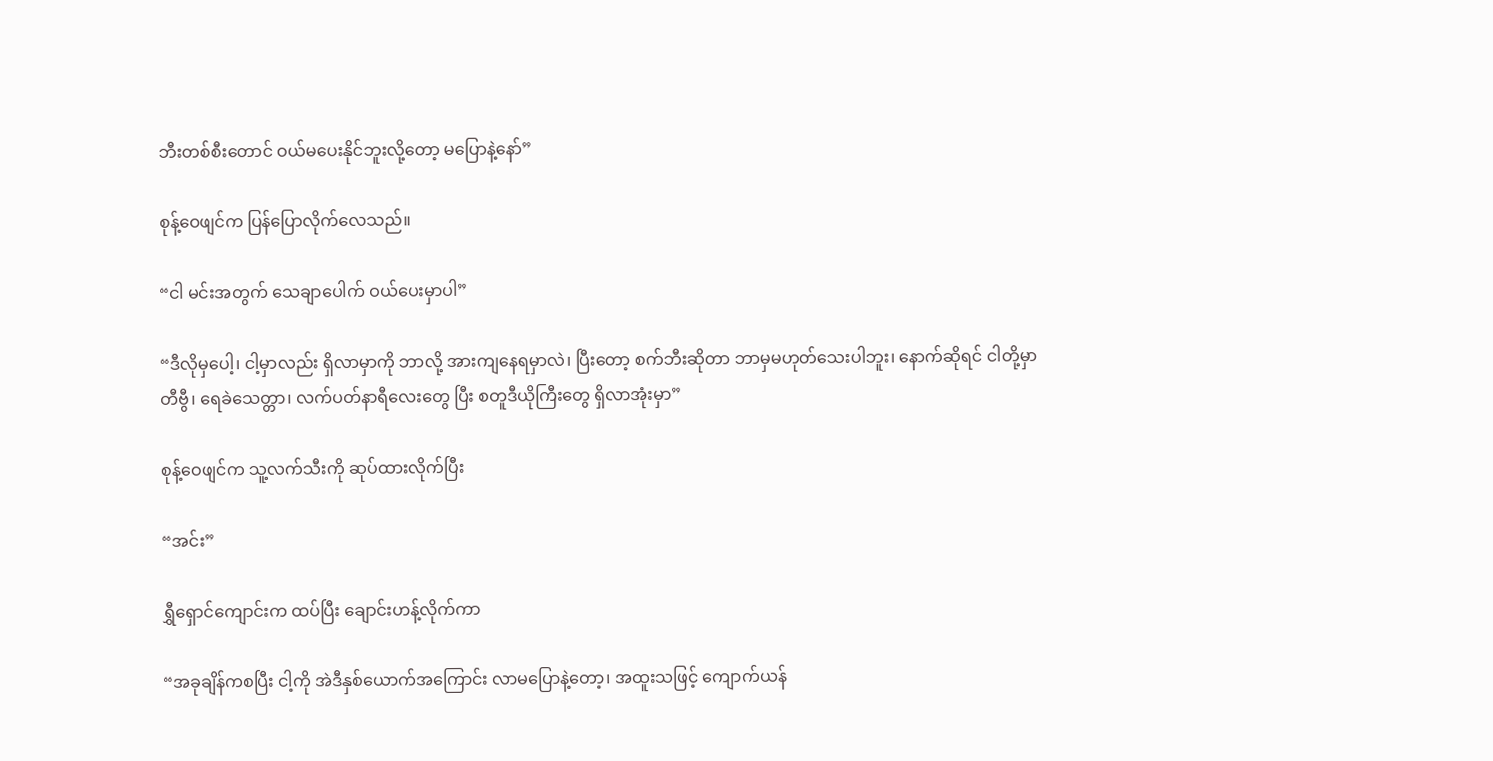ဘီးတစ်စီးတောင် ဝယ်မပေးနိုင်ဘူးလို့တော့ မပြောနဲ့နော်”

စုန့်ဝေဖျင်က ပြန်ပြောလိုက်လေသည်။

“ငါ မင်းအတွက် သေချာပေါက် ဝယ်ပေးမှာပါ”

“ဒီလိုမှပေါ့၊ ငါ့မှာလည်း ရှိလာမှာကို ဘာလို့ အားကျနေရမှာလဲ၊ ပြီးတော့ စက်ဘီးဆိုတာ ဘာမှမဟုတ်သေးပါဘူး၊ နောက်ဆိုရင် ငါတို့မှာ တီဗွီ၊ ရေခဲသေတ္တာ၊ လက်ပတ်နာရီလေးတွေ ပြီး စတူဒီယိုကြီးတွေ ရှိလာအုံးမှာ”

စုန့်ဝေဖျင်က သူ့လက်သီးကို ဆုပ်ထားလိုက်ပြီး

“အင်း”

ရွှီရှောင်ကျောင်းက ထပ်ပြီး ချောင်းဟန့်လိုက်ကာ

“အခုချိန်ကစပြီး ငါ့ကို အဲဒီနှစ်ယောက်အကြောင်း လာမပြောနဲ့တော့၊ အထူးသဖြင့် ကျောက်ယန်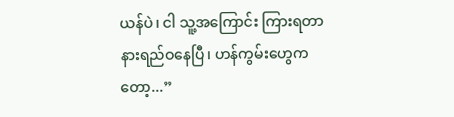ယန်ပဲ၊ ငါ သူ့အကြောင်း ကြားရတာ နားရည်ဝနေပြီ၊ ဟန်ကွမ်းဟွေကတော့...”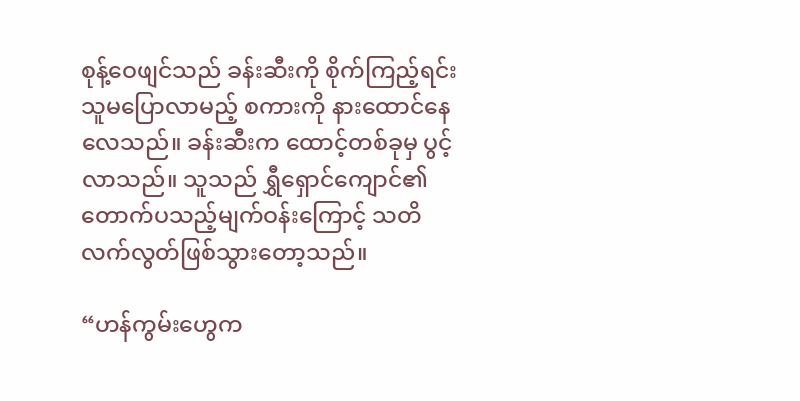စုန့်ဝေဖျင်သည် ခန်းဆီးကို စိုက်ကြည့်ရင်း သူမပြောလာမည့် စကားကို နားထောင်နေလေသည်။ ခန်းဆီးက ထောင့်တစ်ခုမှ ပွင့်လာသည်။ သူသည် ရွှီရှောင်ကျောင်၏ တောက်ပသည့်မျက်ဝန်းကြောင့် သတိလက်လွတ်ဖြစ်သွားတော့သည်။

“ဟန်ကွမ်းဟွေက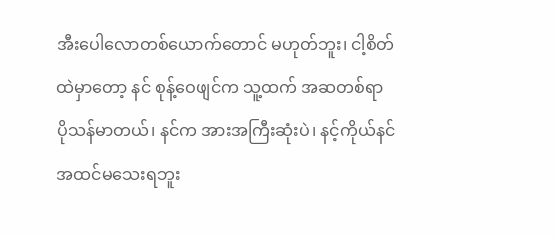အီးပေါလောတစ်ယောက်တောင် မဟုတ်ဘူး၊ ငါ့စိတ်ထဲမှာတော့ နင် စုန့်ဝေဖျင်က သူ့ထက် အဆတစ်ရာ ပိုသန်မာတယ်၊ နင်က အားအကြီးဆုံးပဲ၊ နင့်ကိုယ်နင် အထင်မသေးရဘူး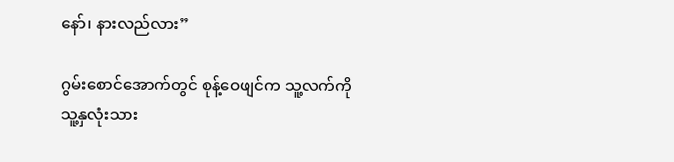နော်၊ နားလည်လား”

ဂွမ်းစောင်အောက်တွင် စုန့်ဝေဖျင်က သူ့လက်ကို သူ့နှလုံးသား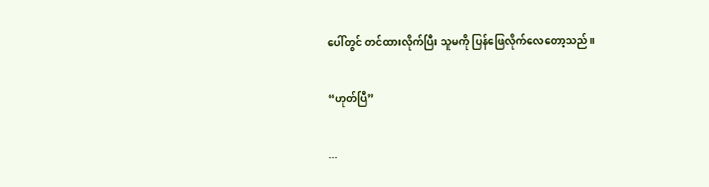ပေါ်တွင် တင်ထားလိုက်ပြီး သူမကို ပြန်ဖြေလိုက်လေတော့သည်။

“ဟုတ်ပြီ”

...